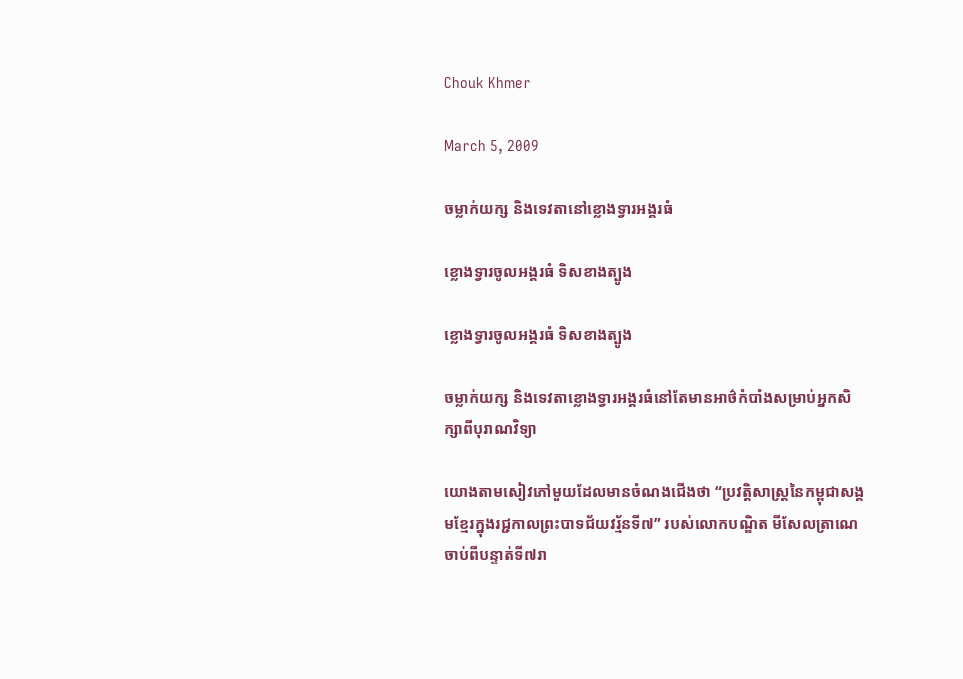Chouk Khmer

March 5, 2009

ចម្លាក់យក្ស និងទេវតានៅខ្លោងទ្វារអង្គរធំ

ខ្លោងទ្វារចូលអង្គរធំ ទិសខាងត្បូង

ខ្លោងទ្វារចូលអង្គរធំ ទិសខាងត្បូង

ចម្លាក់យក្ស និងទេវតាខ្លោងទ្វារអង្គរធំនៅតែមានអាថ៌កំបាំងសម្រាប់អ្នកសិក្សាពីបុរាណវិទ្យា

យោងតាមសៀវភៅមួយដែលមានចំណងជើងថា “ប្រវត្ដិសាស្ដ្រនៃកម្ពុជាសង្គមខ្មែរក្នុងរជ្ជកាលព្រះបាទជ័យវរ្ម័នទី៧” របស់លោកបណ្ឌិត មីសែលត្រាណេ ចាប់ពីបន្ទាត់ទី៧រា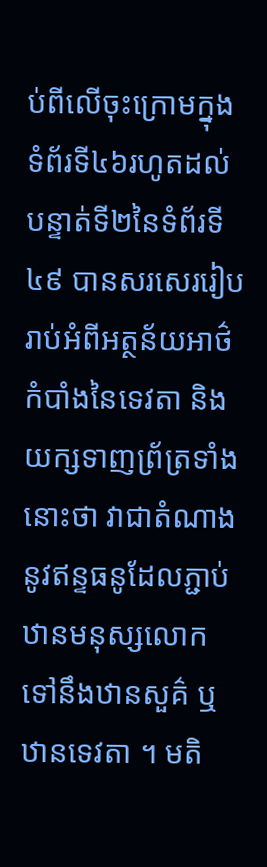ប់ពីលើចុះក្រោមក្នុងទំព័រទី៤៦រហូតដល់បន្ទាត់ទី២នៃទំព័រទី៤៩ បានសរសេររៀបរាប់អំពីអត្ថន័យអាថ៌កំបាំងនៃទេវតា និងយក្សទាញព្រ័ត្រទាំងនោះថា វាជាតំណាងនូវឥន្ទធនូដែលភ្ជាប់ឋានមនុស្សលោកទៅនឹងឋានសួគ៌ ឬឋានទេវតា ។ មតិ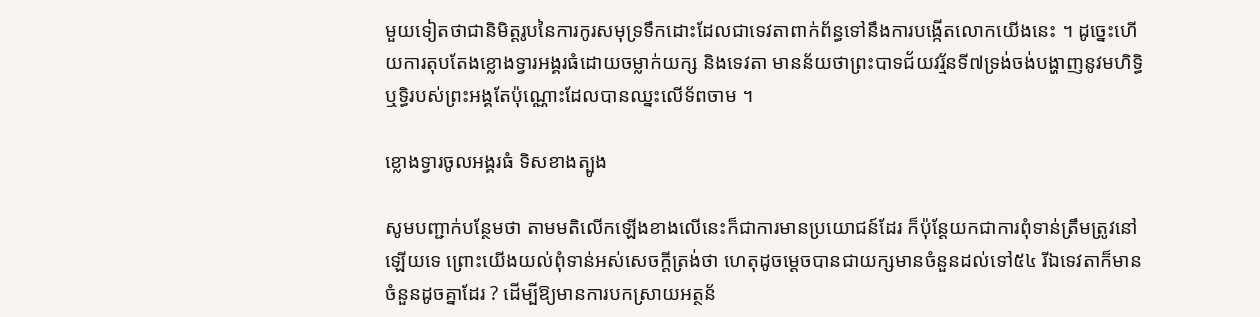មួយទៀតថាជានិមិត្ដរូបនៃការកូរសមុទ្រទឹកដោះដែលជាទេវតាពាក់ព័ន្ធទៅនឹងការបង្កើតលោកយើងនេះ ។ ដូច្នេះហើយការតុបតែងខ្លោងទ្វារអង្គរធំដោយចម្លាក់យក្ស និងទេវតា មានន័យថាព្រះបាទជ័យវរ្ម័នទី៧ទ្រង់ចង់បង្ហាញនូវមហិទ្ធិឬទ្ធិរបស់ព្រះអង្គតែប៉ុណ្ណោះដែលបានឈ្នះលើទ័ពចាម ។

ខ្លោងទ្វារចូលអង្គរធំ ទិសខាងត្បូង

សូមបញ្ជាក់បន្ថែមថា តាមមតិលើកឡើងខាងលើនេះក៏ជាការមានប្រយោជន៍ដែរ ក៏ប៉ុន្ដែយកជាការពុំទាន់ត្រឹមត្រូវនៅឡើយទេ ព្រោះយើងយល់ពុំទាន់អស់សេចក្ដីត្រង់ថា ហេតុដូចម្ដេចបានជាយក្សមានចំនួនដល់ទៅ៥៤ រីឯទេវតាក៏មានចំនួនដូចគ្នាដែរ ? ដើម្បីឱ្យមានការបកស្រាយអត្ថន័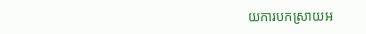យការបកស្រាយអ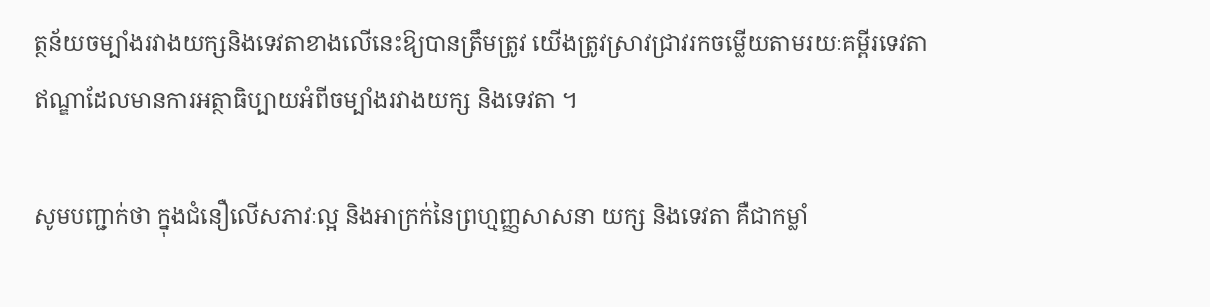ត្ថន័យចម្បាំងរវាងយក្សនិងទេវតាខាងលើនេះឱ្យបានត្រឹមត្រូវ យើងត្រូវស្រាវជ្រាវរកចម្លើយតាមរយៈគម្ពីរទេវតាឥណ្ឌាដែលមានការអត្ថាធិប្បាយអំពីចម្បាំងរវាងយក្ស និងទេវតា ។

សូមបញ្ជាក់ថា ក្នុងជំនឿលើសភាវៈល្អ និងអាក្រក់នៃព្រហ្មញ្ញសាសនា យក្ស និងទេវតា គឺជាកម្លាំ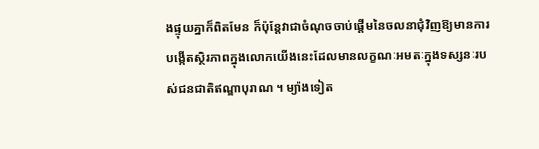ងផ្ទុយគ្នាក៏ពិតមែន ក៏ប៉ុន្ដែវាជាចំណុចចាប់ផ្ដើមនៃចលនាជុំវិញឱ្យមានការបង្កើតស្ថិរភាពក្នុងលោកយើងនេះដែលមានលក្ខណៈអមតៈក្នុងទស្សនៈរបស់ជនជាតិឥណ្ឌាបុរាណ ។ ម្យ៉ាងទៀត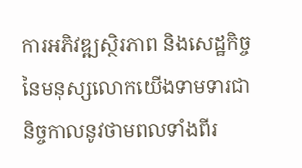ការអភិវឌ្ឍស្ថិរភាព និងសេដ្ឋកិច្ចនៃមនុស្សលោកយើងទាមទារជានិច្ចកាលនូវថាមពលទាំងពីរ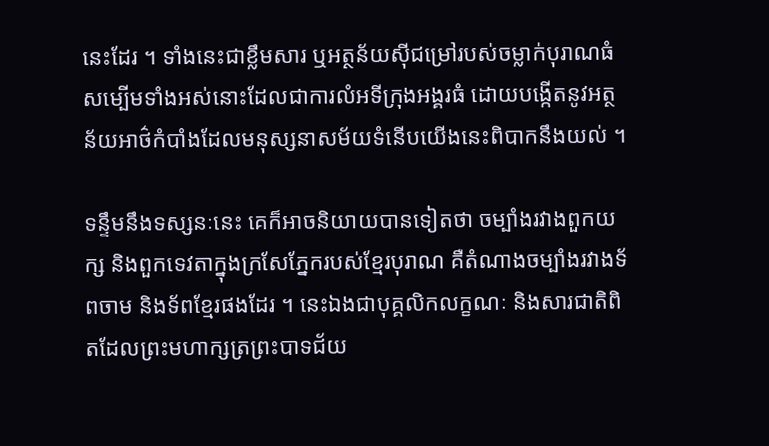នេះដែរ ។ ទាំងនេះជាខ្លឹមសារ ឬអត្ថន័យស៊ីជម្រៅរបស់ចម្លាក់បុរាណធំសម្បើមទាំងអស់នោះដែលជាការលំអទីក្រុងអង្គរធំ ដោយបង្កើតនូវអត្ថន័យអាថ៌កំបាំងដែលមនុស្សនាសម័យទំនើបយើងនេះពិបាកនឹងយល់ ។

ទន្ទឹមនឹងទស្សនៈនេះ គេក៏អាចនិយាយបានទៀតថា ចម្បាំងរវាងពួកយក្ស និងពួកទេវតាក្នុងក្រសែភ្នែករបស់ខ្មែរបុរាណ គឺតំណាងចម្បាំងរវាងទ័ពចាម និងទ័ពខ្មែរផងដែរ ។ នេះឯងជាបុគ្គលិកលក្ខណៈ និងសារជាតិពិតដែលព្រះមហាក្សត្រព្រះបាទជ័យ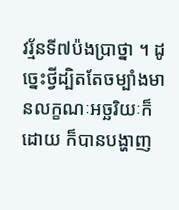វរ្ម័នទី៧ប៉ងប្រាថ្នា ។ ដូច្នេះថ្វីដ្បិតតែចម្បាំងមានលក្ខណៈអច្ឆរិយៈក៏ដោយ ក៏បានបង្ហាញ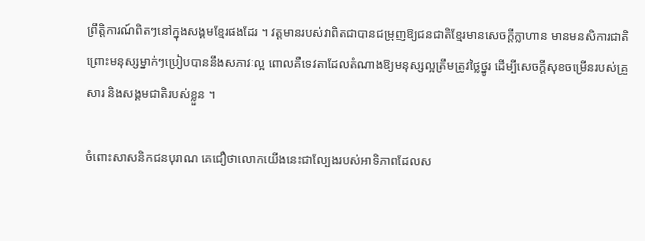ព្រឹត្ដិការណ៍ពិតៗនៅក្នុងសង្គមខ្មែរផងដែរ ។ វត្ដមានរបស់វាពិតជាបានជម្រុញឱ្យជនជាតិខ្មែរមានសេចក្ដីក្លាហាន មានមនសិការជាតិ ព្រោះមនុស្សម្នាក់ៗប្រៀបបាននឹងសភាវៈល្អ ពោលគឺទេវតាដែលតំណាងឱ្យមនុស្សល្អត្រឹមត្រូវថ្លៃថ្នូរ ដើម្បីសេចក្ដីសុខចម្រើនរបស់គ្រួសារ និងសង្គមជាតិរបស់ខ្លួន ។

ចំពោះសាសនិកជនបុរាណ គេជឿថាលោកយើងនេះជាល្បែងរបស់អាទិភាពដែលស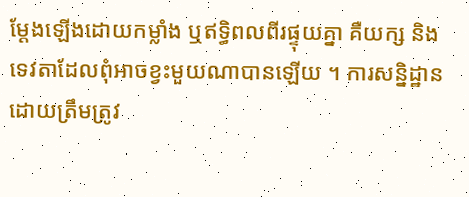ម្ដែងឡើងដោយកម្លាំង ឬឥទ្ធិពលពីរផ្ទុយគ្នា គឺយក្ស និងទេវតាដែលពុំអាចខ្វះមួយណាបានឡើយ ។ ការសន្និដ្ឋានដោយត្រឹមត្រូវ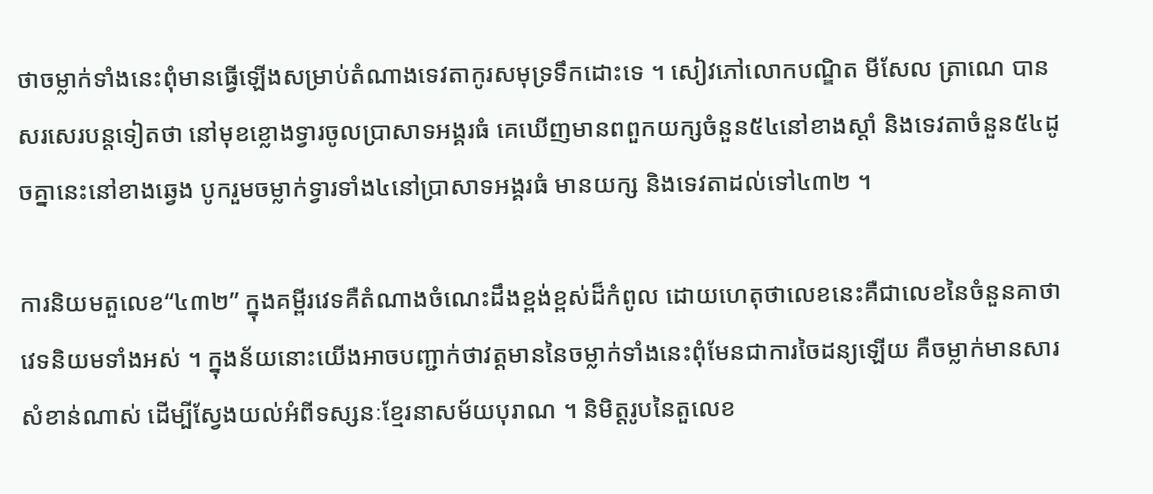ថាចម្លាក់ទាំងនេះពុំមានធ្វើឡើងសម្រាប់តំណាងទេវតាកូរសមុទ្រទឹកដោះទេ ។ សៀវភៅលោកបណ្ឌិត មីសែល ត្រាណេ បានសរសេរបន្ដទៀតថា នៅមុខខ្លោងទ្វារចូលប្រាសាទអង្គរធំ គេឃើញមានពពួកយក្សចំនួន៥៤នៅខាងស្ដាំ និងទេវតាចំនួន៥៤ដូចគ្នានេះនៅខាងឆ្វេង បូករួមចម្លាក់ទ្វារទាំង៤នៅប្រាសាទអង្គរធំ មានយក្ស និងទេវតាដល់ទៅ៤៣២ ។

ការនិយមតួលេខ“៤៣២” ក្នុងគម្ពីរវេទគឺតំណាងចំណេះដឹងខ្ពង់ខ្ពស់ដ៏កំពូល ដោយហេតុថាលេខនេះគឺជាលេខនៃចំនួនគាថាវេទនិយមទាំងអស់ ។ ក្នុងន័យនោះយើងអាចបញ្ជាក់ថាវត្ដមាននៃចម្លាក់ទាំងនេះពុំមែនជាការចៃដន្យឡើយ គឺចម្លាក់មានសារសំខាន់ណាស់ ដើម្បីស្វែងយល់អំពីទស្សនៈខ្មែរនាសម័យបុរាណ ។ និមិត្ដរូបនៃតួលេខ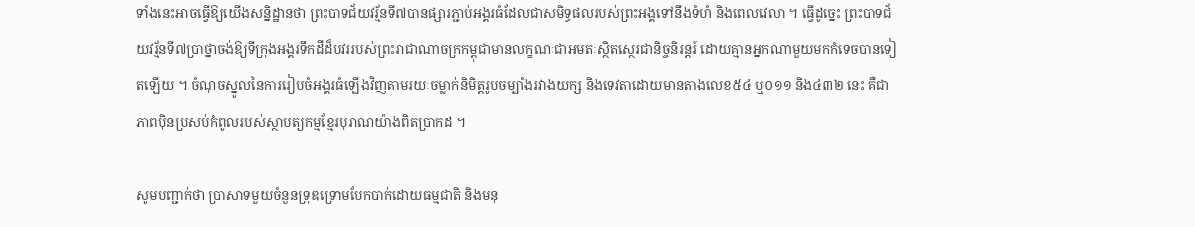ទាំងនេះអាចធ្វើឱ្យយើងសន្និដ្ឋានថា ព្រះបាទជ័យវរ្ម័នទី៧បានផ្សារភ្ជាប់អង្គរធំដែលជាសមិទ្ធផលរបស់ព្រះអង្គទៅនឹងទំហំ និងពេលវេលា ។ ធ្វើដូច្នេះ ព្រះបាទជ័យវរ្ម័នទី៧ប្រាថ្នាចង់ឱ្យទីក្រុងអង្គរទឹកដីដ៏បវររបស់ព្រះរាជាណាចក្រកម្ពុជាមានលក្ខណៈជាអមតៈស្ថិតស្ថេរជានិច្ចនិរន្ដរ៍ ដោយគ្មានអ្នកណាមួយមកកំទេចបានទៀតឡើយ ។ ចំណុចស្នូលនៃការរៀបចំអង្គរធំឡើងវិញតាមរយៈចម្លាក់និមិត្ដរូបចម្បាំងរវាងយក្ស និងទេវតាដោយមានតាងលេខ៥៤ ឬ០១១ និង៤៣២ នេះ គឺជាភាពប៉ិនប្រសប់កំពូលរបស់ស្ថាបត្យកម្មខ្មែរបុរាណយ៉ាងពិតប្រាកដ ។

សូមបញ្ជាក់ថា ប្រាសាទមួយចំនួនទ្រុឌទ្រោមបែកបាក់ដោយធម្មជាតិ និងមនុ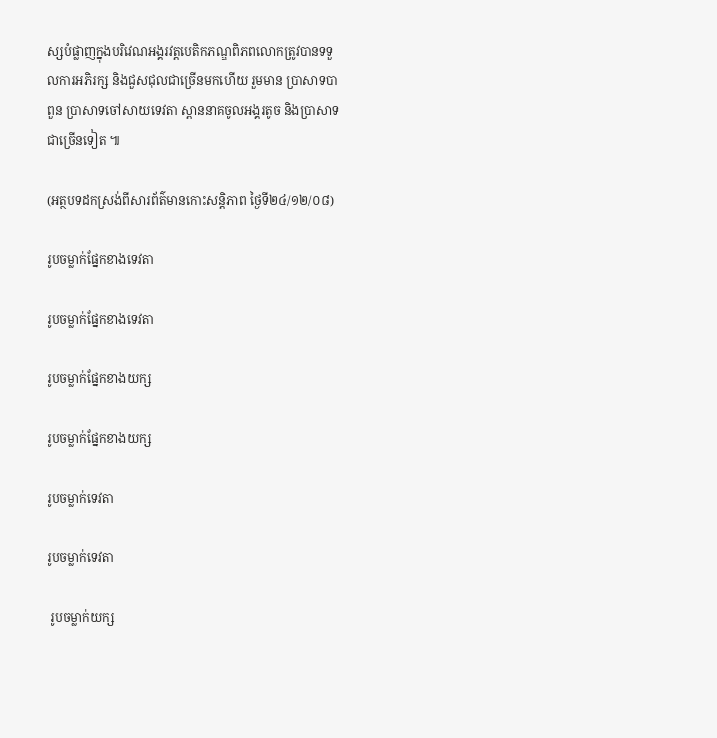ស្សបំផ្លាញក្នុងបរិវេណអង្គរវត្ដបេតិកភណ្ឌពិភពលោកត្រូវបានទទួលការអភិរក្ស និងជួសជុលជាច្រើនមកហើយ រួមមាន ប្រាសាទបាពួន ប្រាសាទចៅសាយទេវតា ស្ពាននាគចូលអង្គរតូច និងប្រាសាទជាច្រើនទៀត ៕

(អត្ថបទដកស្រង់ពីសារព័ត៌មានកោះសន្ដិភាព ថ្ងៃទី២៤/១២/០៨)

រូបចម្លាក់ផ្នែកខាងទេវតា

រូបចម្លាក់ផ្នែកខាងទេវតា

រូបចម្លាក់ផ្នែកខាងយក្ស

រូបចម្លាក់ផ្នែកខាងយក្ស

រូបចម្លាក់ទេវតា

រូបចម្លាក់ទេវតា

 រូបចម្លាក់យក្ស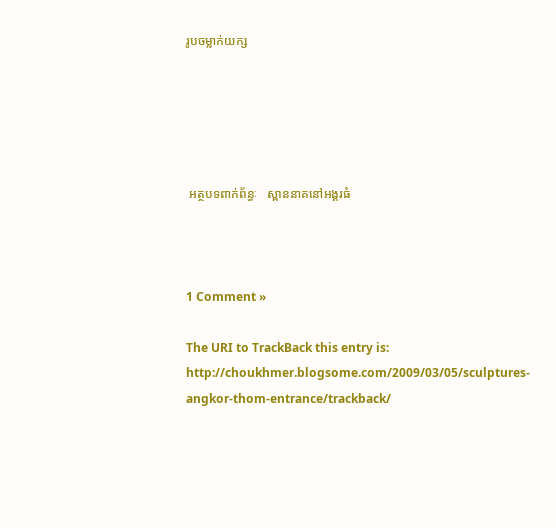រូបចម្លាក់យក្ស





 អត្ថបទពាក់ព័ន្ធៈ   ស្ពាននាគនៅអង្គរធំ



1 Comment »

The URI to TrackBack this entry is: http://choukhmer.blogsome.com/2009/03/05/sculptures-angkor-thom-entrance/trackback/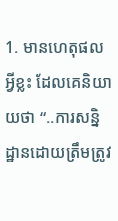1. មានហេតុផលអ្វីខ្លះ ដែលគេនិយាយថា “..ការសន្និដ្ឋានដោយត្រឹមត្រូវ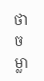ថាចម្លា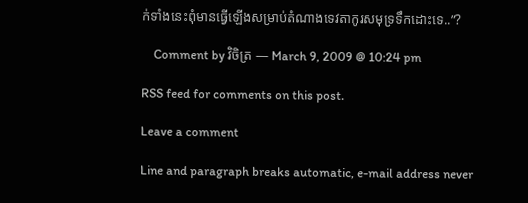ក់ទាំងនេះពុំមានធ្វើឡើងសម្រាប់តំណាងទេវតាកូរសមុទ្រទឹកដោះទេ..”?

    Comment by វិចិត្រ — March 9, 2009 @ 10:24 pm

RSS feed for comments on this post.

Leave a comment

Line and paragraph breaks automatic, e-mail address never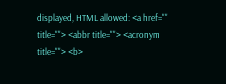displayed, HTML allowed: <a href="" title=""> <abbr title=""> <acronym title=""> <b>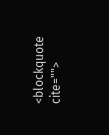<blockquote cite="">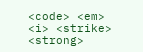<code> <em> <i> <strike> <strong>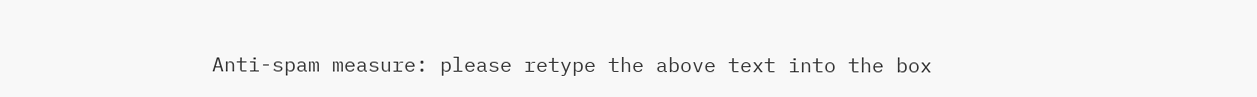Anti-spam measure: please retype the above text into the box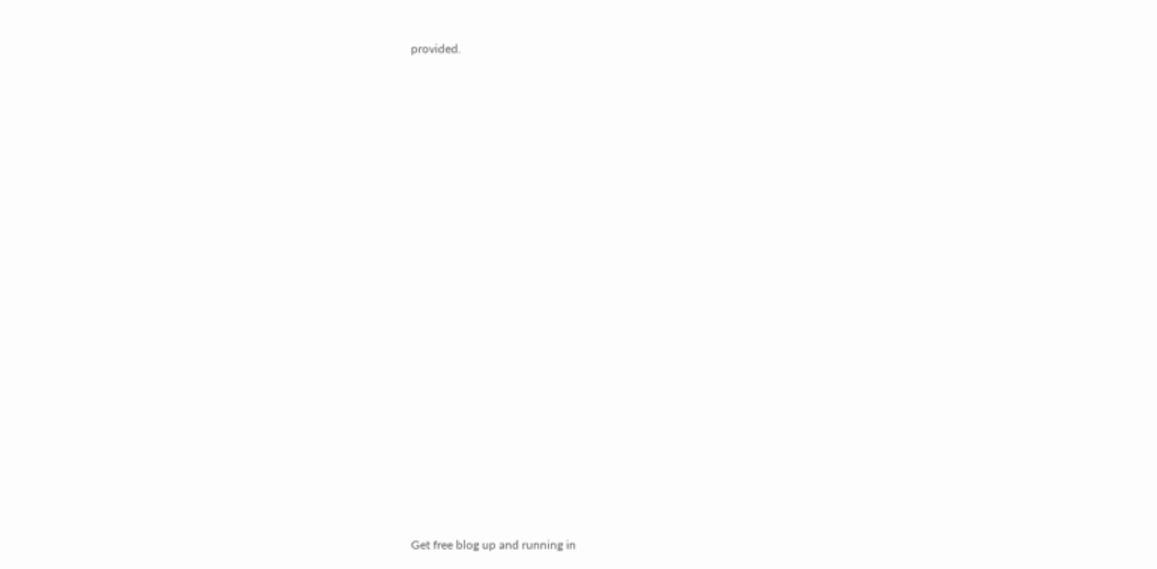provided.






















Get free blog up and running in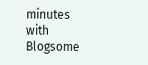minutes with Blogsome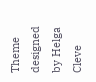Theme designed by Helga Cleve